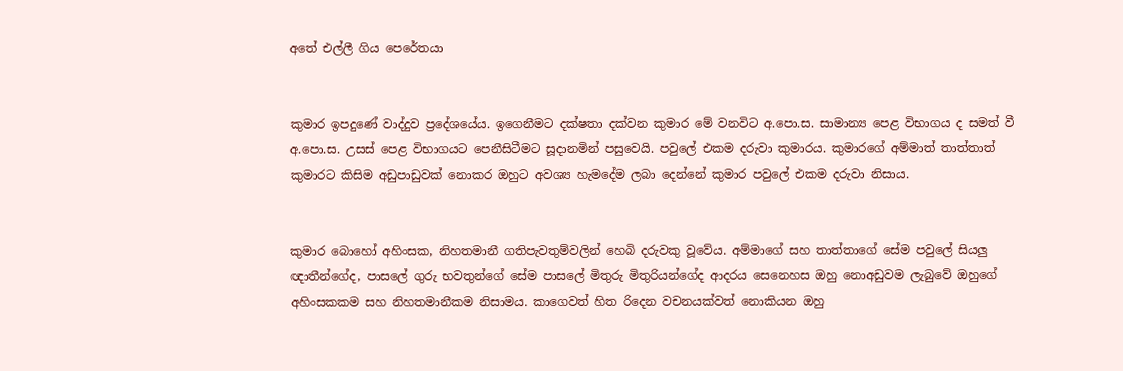අතේ එල්ලී ගිය පෙරේතයා


කුමාර ඉපදුණේ වාද්දුව ප්‍රදේශයේය. ඉගෙනීමට දක්ෂතා දක්වන කුමාර මේ වනවිට අ.පො.ස. සාමාන්‍ය පෙළ විභාගය ද සමත් වී අ.පො.ස. උසස් පෙළ විභාගයට පෙනීසිටීමට සූදානමින් පසුවෙයි. පවුලේ එකම දරුවා කුමාරය. කුමාරගේ අම්මාත් තාත්තාත් කුමාරට කිසිම අඩුපාඩුවක් නොකර ඔහුට අවශ්‍ය හැමදේම ලබා දෙන්නේ කුමාර පවුලේ එකම දරුවා නිසාය.


කුමාර බොහෝ අහිංසක, නිහතමානී ගතිපැවතුම්වලින් හෙබි දරුවකු වූවේය. අම්මාගේ සහ තාත්තාගේ සේම පවුලේ සියලු‍ ඥාතීන්ගේද, පාසලේ ගුරු භවතුන්ගේ සේම පාසලේ මිතුරු මිතුරියන්ගේද ආදරය සෙනෙහස ඔහු නොඅඩුවම ලැබුවේ ඔහුගේ අහිංසකකම සහ නිහතමානීකම නිසාමය. කාගෙවත් හිත රිදෙන වචනයක්වත් නොකියන ඔහු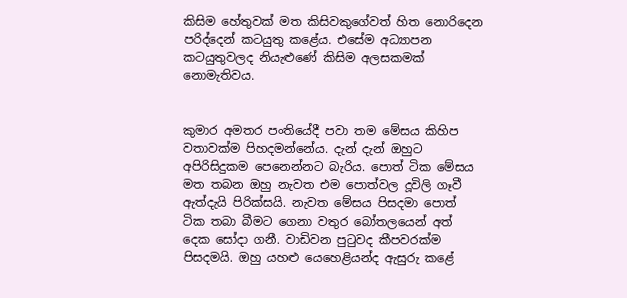කිසිම හේතුවක් මත කිසිවකුගේවත් හිත නොරිදෙන පරිද්දෙන් කටයුතු කළේය. එසේම අධ්‍යාපන කටයුතුවලද නියැළුණේ කිසිම අලසකමක් නොමැතිවය.


කුමාර අමතර පංතියේදී පවා තම මේසය කිහිප වතාවක්ම පිහදමන්නේය. දැන් දැන් ඔහුට අපිරිසිදුකම පෙනෙන්නට බැරිය. පොත් ටික මේසය මත තබන ඔහු නැවත එම පොත්වල දූවිලි ගෑවී ඇත්දැයි පිරික්සයි. නැවත මේසය පිසදමා පොත් ටික තබා බීමට ගෙනා වතුර බෝතලයෙන් අත් දෙක සෝදා ගනී. වාඩිවන පුටුවද කීපවරක්ම පිසදමයි. ඔහු යහළු යෙහෙළියන්ද ඇසුරු කළේ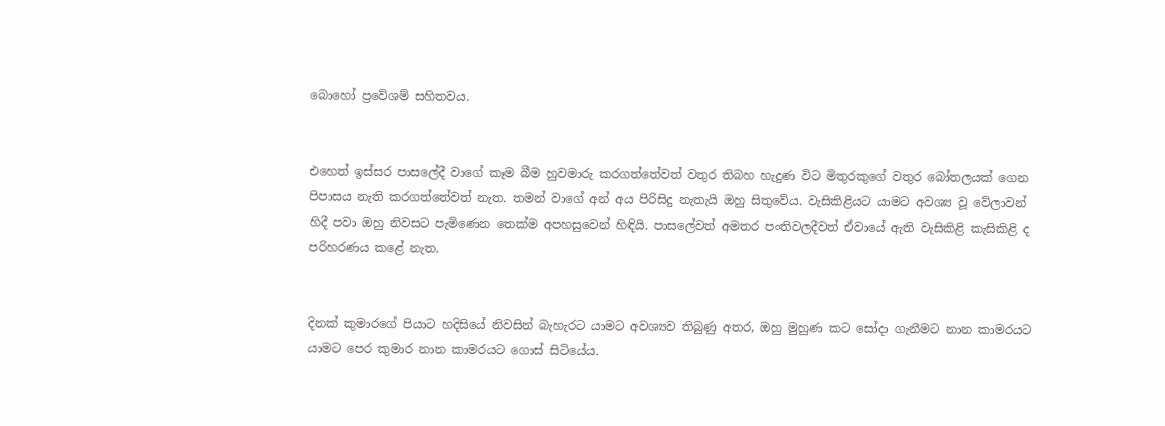බොහෝ ප්‍රවේශම් සහිතවය.


එහෙත් ඉස්සර පාසලේදී වාගේ කෑම බීම හුවමාරු කරගත්තේවත් වතුර තිබහ හැදුණ විට මිතුරකුගේ වතුර බෝතලයක් ගෙන පිපාසය නැති කරගත්තේවත් නැත. තමන් වාගේ අන් අය පිරිසිදු නැතැයි ඔහු සිතුවේය. වැසිකිළියට යාමට අවශ්‍ය වූ වේලාවන් හිදී පවා ඔහු නිවසට පැමිණෙන තෙක්ම අපහසුවෙන් හිඳියි. පාසලේවත් අමතර පංතිවලදීවත් ඒවායේ ඇති වැසිකිළි කැසිකිළි ද පරිහරණය කළේ නැත.


දිනක් කුමාරගේ පියාට හදිසියේ නිවසින් බැහැරට යාමට අවශ්‍යව තිබුණු අතර, ඔහු මුහුණ කට සෝදා ගැනීමට නාන කාමරයට යාමට පෙර කුමාර නාන කාමරයට ගොස් සිටියේය.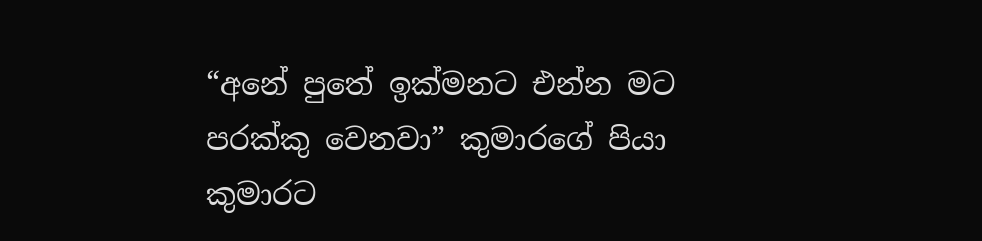“අනේ පුතේ ඉක්මනට එන්න මට පරක්කු වෙනවා” කුමාරගේ පියා කුමාරට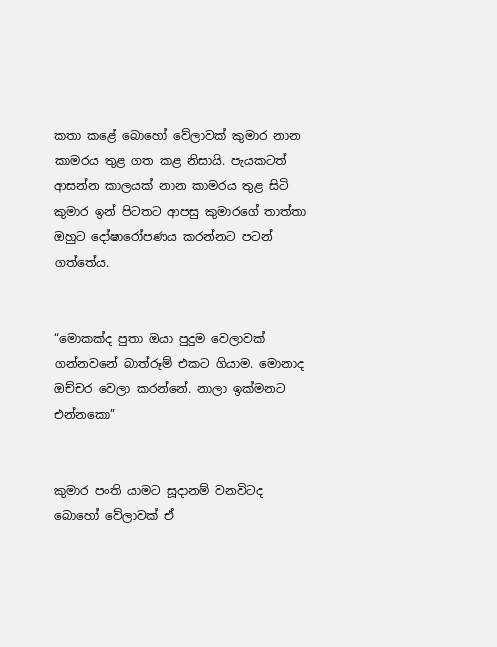කතා කළේ බොහෝ වේලාවක් කුමාර නාන කාමරය තුළ ගත කළ නිසායි. පැයකටත් ආසන්න කාලයක් නාන කාමරය තුළ සිටි කුමාර ඉන් පිටතට ආපසු කුමාරගේ තාත්තා ඔහුට දෝෂාරෝපණය කරන්නට පටන් ගත්තේය.


“මොකක්ද පුතා ඔයා පුදුම වෙලාවක් ගන්නවනේ බාත්රූම් එකට ගියාම. මොනාද ඔච්චර වෙලා කරන්නේ. නාලා ඉක්මනට එන්නකො”


කුමාර පංති යාමට සූදානම් වනවිටද බොහෝ වේලාවක් ඒ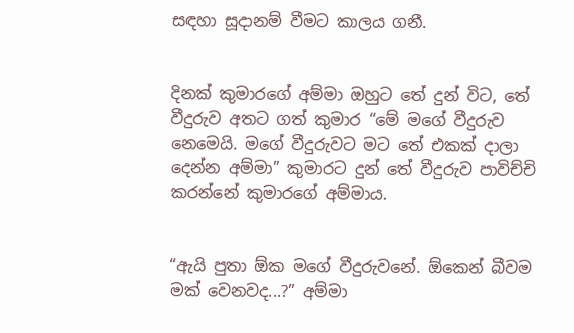සඳහා සූදානම් වීමට කාලය ගනී.


දිනක් කුමාරගේ අම්මා ඔහුට තේ දුන් විට, තේ වීදුරුව අතට ගත් කුමාර “මේ මගේ වීදුරුව නෙමෙයි. මගේ වීදුරුවට මට තේ එකක් දාලා දෙන්න අම්මා” කුමාරට දුන් තේ වීදුරුව පාවිච්චි කරන්නේ කුමාරගේ අම්මාය.


“ඇයි පුතා ඕක මගේ වීදුරුවනේ. ඕකෙන් බීවම මක් වෙනවද...?” අම්මා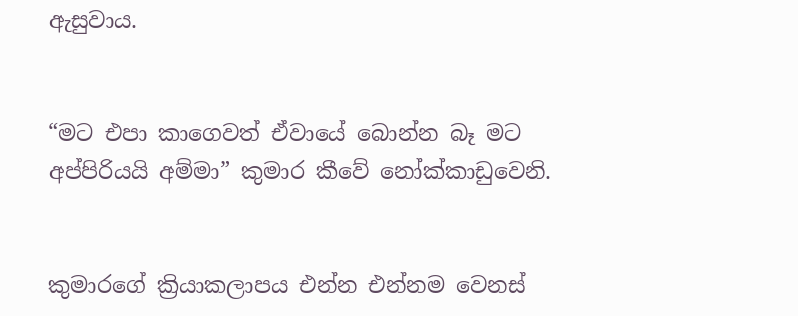ඇසුවාය.


“මට එපා කාගෙවත් ඒවායේ බොන්න බෑ මට අප්පිරියයි අම්මා” කුමාර කීවේ නෝක්කාඩුවෙනි.


කුමාරගේ ක්‍රියාකලාපය එන්න එන්නම වෙනස්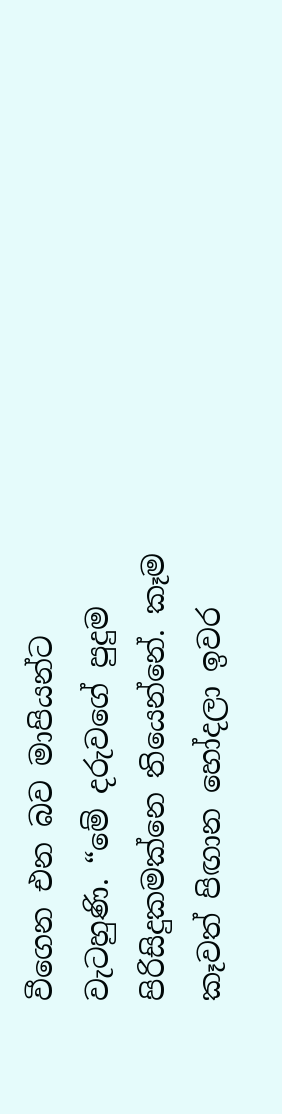වීගෙන එන බව මාපියන්ට වැටහුණි. “මේ දරුවගේ පුදුම පිරිසිදුකමක්නෙ තියෙන්නේ. කෑම කෑවත් පිඟාන හෝදලා ඉවර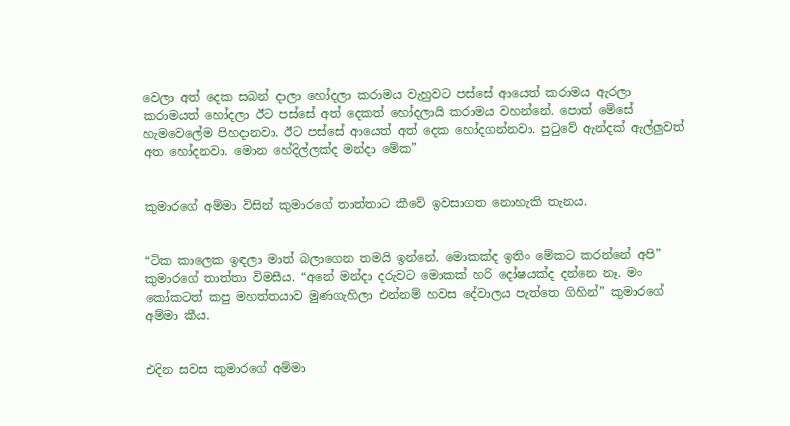වෙලා අත් දෙක සබන් දාලා හෝදලා කරාමය වැහුවට පස්සේ ආයෙත් කරාමය ඇරලා කරාමයත් හෝදලා ඊට පස්සේ අත් දෙකත් හෝදලායි කරාමය වහන්නේ. පොත් මේසේ හැමවෙලේම පිහදානවා. ඊට පස්සේ ආයෙත් අත් දෙක හෝදගන්නවා. පුටුවේ ඇන්දක් ඇල්ලු‍වත් අත හෝදනවා. මොන හේදිල්ලක්ද මන්දා මේක”


කුමාරගේ අම්මා විසින් කුමාරගේ තාත්තාට කීවේ ඉවසාගත නොහැකි තැනය.


“ටික කාලෙක ඉඳලා මාත් බලාගෙන තමයි ඉන්නේ. මොකක්ද ඉතිං මේකට කරන්නේ අපි” කුමාරගේ තාත්තා විමසීය. “අනේ මන්දා දරුවට මොකක් හරි දෝෂයක්ද දන්නෙ නෑ. මං කෝකටත් කපු මහත්තයාව මුණගැහිලා එන්නම් හවස දේවාලය පැත්තෙ ගිහින්” කුමාරගේ අම්මා කීය.


එදින සවස කුමාරගේ අම්මා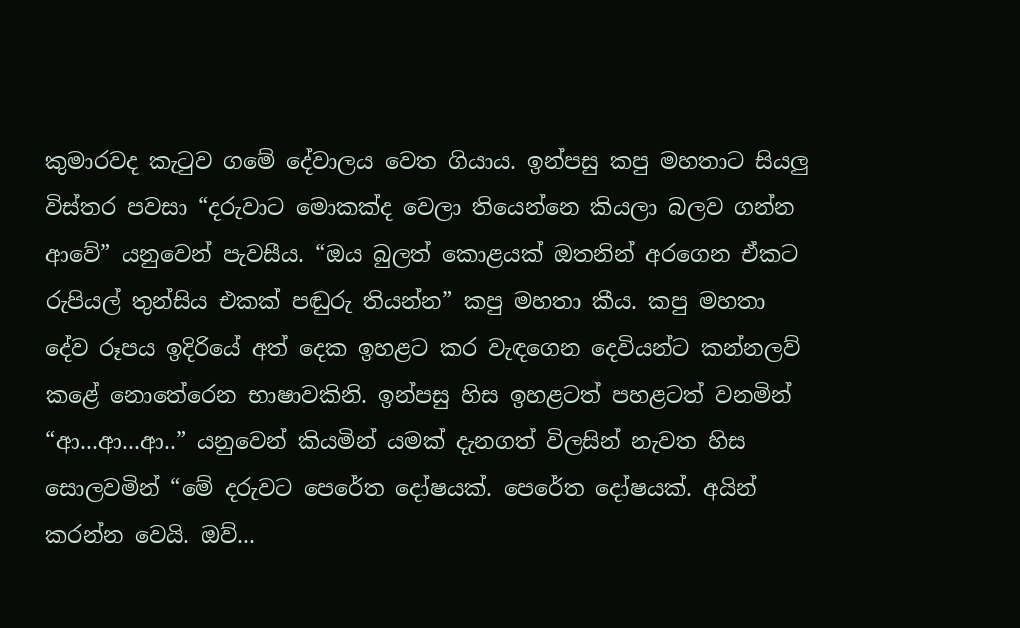කුමාරවද කැටුව ගමේ දේවාලය වෙත ගියාය. ඉන්පසු කපු මහතාට සියලු‍ විස්තර පවසා “දරුවාට මොකක්ද වෙලා තියෙන්නෙ කියලා බලව ගන්න ආවේ” යනුවෙන් පැවසීය. “ඔය බුලත් කොළයක් ඔතනින් අරගෙන ඒකට රුපියල් තුන්සිය එකක් පඬුරු තියන්න” කපු මහතා කීය. කපු මහතා දේව රූපය ඉදිරියේ අත් දෙක ඉහළට කර වැඳගෙන දෙවියන්ට කන්නලව් කළේ නොතේරෙන භාෂාවකිනි. ඉන්පසු හිස ඉහළටත් පහළටත් වනමින් “ආ...ආ...ආ..” යනුවෙන් කියමින් යමක් දැනගත් විලසින් නැවත හිස සොලවමින් “මේ දරුවට පෙරේත දෝෂයක්. පෙරේත දෝෂයක්. අයින් කරන්න වෙයි. ඔව්...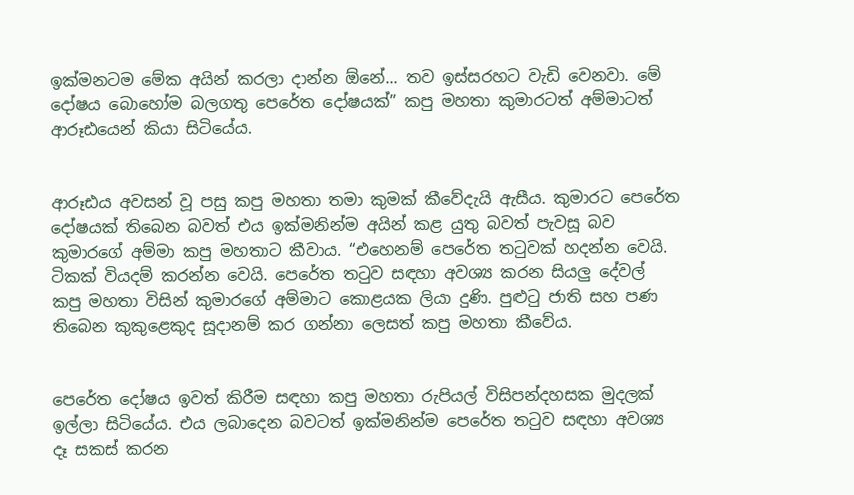ඉක්මනටම මේක අයින් කරලා දාන්න ඕනේ... තව ඉස්සරහට වැඩි වෙනවා. මේ දෝෂය බොහෝම බලගතු පෙරේත දෝෂයක්” කපු මහතා කුමාරටත් අම්මාටත් ආරූඪයෙන් කියා සිටියේය.


ආරූඪය අවසන් වූ පසු කපු මහතා තමා කුමක් කීවේදැයි ඇසීය. කුමාරට පෙරේත දෝෂයක් තිබෙන බවත් එය ඉක්මනින්ම අයින් කළ යුතු බවත් පැවසූ බව කුමාරගේ අම්මා කපු මහතාට කීවාය. “එහෙනම් පෙරේත තටුවක් හදන්න වෙයි. ටිකක් වියදම් කරන්න වෙයි. පෙරේත තටුව සඳහා අවශ්‍ය කරන සියලු‍ දේවල් කපු මහතා විසින් කුමාරගේ අම්මාට කොළයක ලියා දුණි. පුළුටු ජාති සහ පණ තිබෙන කුකුළෙකුද සූදානම් කර ගන්නා ලෙසත් කපු මහතා කීවේය.


පෙරේත දෝෂය ඉවත් කිරීම සඳහා කපු මහතා රුපියල් විසිපන්දහසක මුදලක් ඉල්ලා සිටියේය. එය ලබාදෙන බවටත් ඉක්මනින්ම පෙරේත තටුව සඳහා අවශ්‍ය දෑ සකස් කරන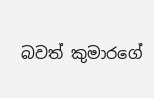බවත් කුමාරගේ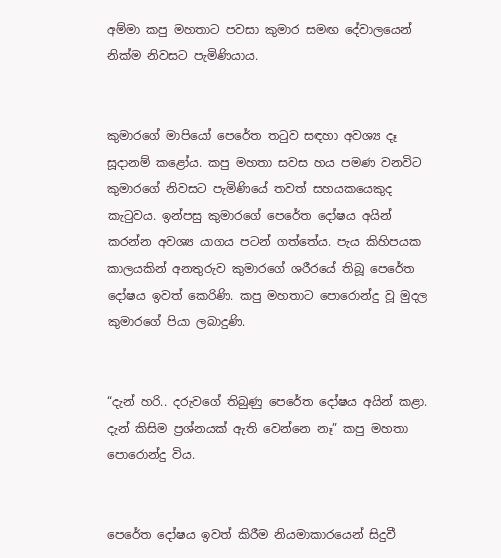අම්මා කපු මහතාට පවසා කුමාර සමඟ දේවාලයෙන් නික්ම නිවසට පැමිණියාය.


කුමාරගේ මාපියෝ පෙරේත තටුව සඳහා අවශ්‍ය දෑ සූදානම් කළෝය. කපු මහතා සවස හය පමණ වනවිට කුමාරගේ නිවසට පැමිණියේ තවත් සහයකයෙකුද කැටුවය. ඉන්පසු කුමාරගේ පෙරේත දෝෂය අයින් කරන්න අවශ්‍ය යාගය පටන් ගත්තේය. පැය කිහිපයක කාලයකින් අනතුරුව කුමාරගේ ශරීරයේ තිබූ පෙරේත දෝෂය ඉවත් කෙරිණි. කපු මහතාට පොරොන්දු වූ මුදල කුමාරගේ පියා ලබාදුණි.


“දැන් හරි.. දරුවගේ තිබුණු පෙරේත දෝෂය අයින් කළා. දැන් කිසිම ප්‍රශ්නයක් ඇති වෙන්නෙ නෑ” කපු මහතා පොරොන්දු විය.


පෙරේත දෝෂය ඉවත් කිරීම නියමාකාරයෙන් සිදුවී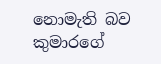නොමැති බව කුමාරගේ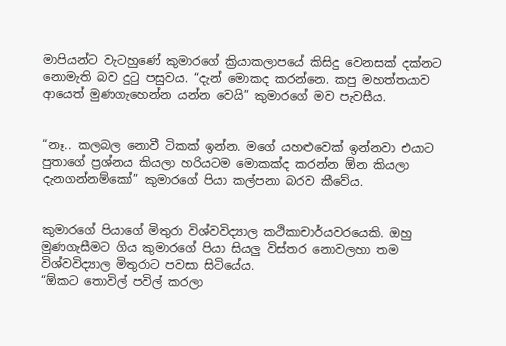මාපියන්ට වැටහුණේ කුමාරගේ ක්‍රියාකලාපයේ කිසිදු වෙනසක් දක්නට නොමැති බව දුටු පසුවය. “දැන් මොකද කරන්නෙ. කපු මහත්තයාව ආයෙත් මුණගැහෙන්න යන්න වෙයි” කුමාරගේ මව පැවසීය.


“නෑ.. කලබල නොවී ටිකක් ඉන්න. මගේ යහළුවෙක් ඉන්නවා එයාට පුතාගේ ප්‍රශ්නය කියලා හරියටම මොකක්ද කරන්න ඕන කියලා දැනගන්නම්කෝ” කුමාරගේ පියා කල්පනා බරව කීවේය.


කුමාරගේ පියාගේ මිතුරා විශ්වවිද්‍යාල කථිකාචාර්යවරයෙකි. ඔහු මුණගැසීමට ගිය කුමාරගේ පියා සියලු‍ විස්තර නොවලහා තම විශ්වවිද්‍යාල මිතුරාට පවසා සිටියේය.
“ඕකට තොවිල් පවිල් කරලා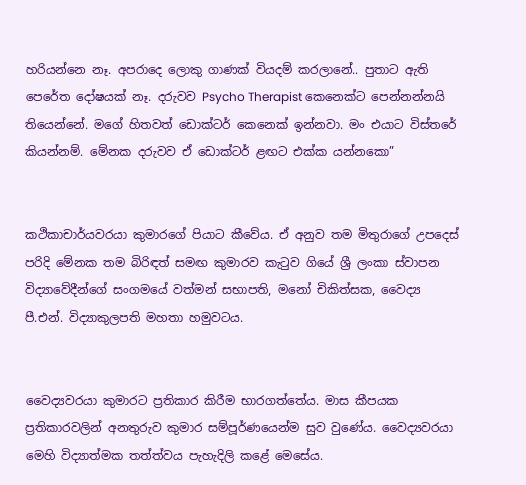හරියන්නෙ නෑ. අපරාදෙ ලොකු ගාණක් වියදම් කරලානේ.. පුතාට ඇති පෙරේත දෝෂයක් නෑ. දරුවව Psycho Therapist කෙනෙක්ට පෙන්නන්නයි තියෙන්නේ. මගේ හිතවත් ඩොක්ටර් කෙනෙක් ඉන්නවා. මං එයාට විස්තරේ කියන්නම්. මේනක දරුවව ඒ ඩොක්ටර් ළඟට එක්ක යන්නකො”


කථිකාචාර්යවරයා කුමාරගේ පියාට කීවේය. ඒ අනුව තම මිතුරාගේ උපදෙස් පරිදි මේනක තම බිරිඳත් සමඟ කුමාරව කැටුව ගියේ ශ්‍රී ලංකා ස්වාපන විද්‍යාවේදීන්ගේ සංගමයේ වත්මන් සභාපති, මනෝ චිකිත්සක, වෛද්‍ය පී.එන්. විද්‍යාකුලපති මහතා හමුවටය.


වෛද්‍යවරයා කුමාරට ප්‍රතිකාර කිරීම භාරගත්තේය. මාස කීපයක ප්‍රතිකාරවලින් අනතුරුව කුමාර සම්පූර්ණයෙන්ම සුව වුණේය. වෛද්‍යවරයා මෙහි විද්‍යාත්මක තත්ත්වය පැහැදිලි කළේ මෙසේය.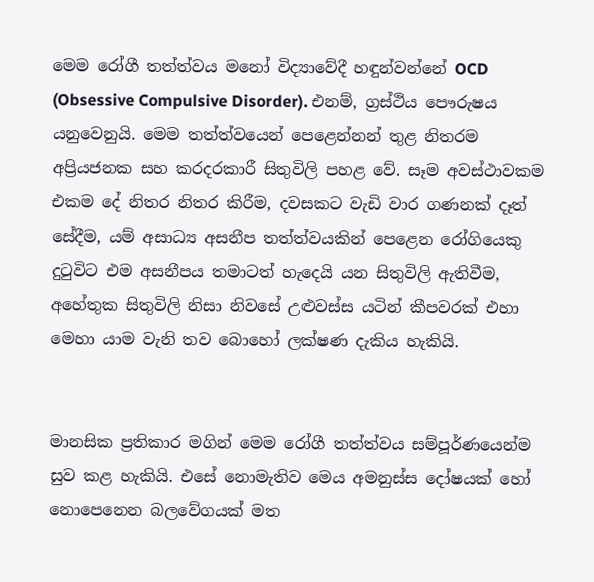මෙම රෝගී තත්ත්වය මනෝ විද්‍යාවේදී හඳුන්වන්නේ OCD (Obsessive Compulsive Disorder). එනම්, ග්‍රස්ථිය පෞරුෂය යනුවෙනුයි. මෙම තත්ත්වයෙන් පෙළෙන්නන් තුළ නිතරම අප්‍රියජනක සහ කරදරකාරී සිතුවිලි පහළ වේ. සෑම අවස්ථාවකම එකම දේ නිතර නිතර කිරීම, දවසකට වැඩි වාර ගණනක් දෑත් සේදීම, යම් අසාධ්‍ය අසනීප තත්ත්වයකින් පෙළෙන රෝගියෙකු දුටුවිට එම අසනීපය තමාටත් හැදෙයි යන සිතුවිලි ඇතිවීම, අහේතුක සිතුවිලි නිසා නිවසේ උළුවස්ස යටින් කීපවරක් එහා මෙහා යාම වැනි තව බොහෝ ලක්ෂණ දැකිය හැකියි.


මානසික ප්‍රතිකාර මගින් මෙම රෝගී තත්ත්වය සම්පූර්ණයෙන්ම සුව කළ හැකියි. එසේ නොමැතිව මෙය අමනුස්ස දෝෂයක් හෝ නොපෙනෙන බලවේගයක් මත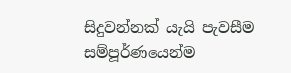සිදුවන්නක් යැයි පැවසීම සම්පූර්ණයෙන්ම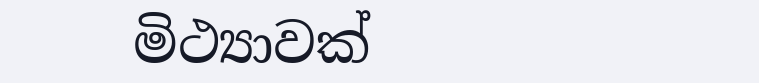මිථ්‍යාවක්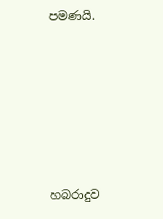පමණයි.






හබරාදුව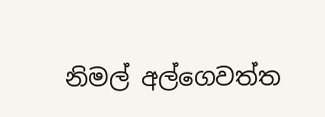නිමල් අල්ගෙවත්ත